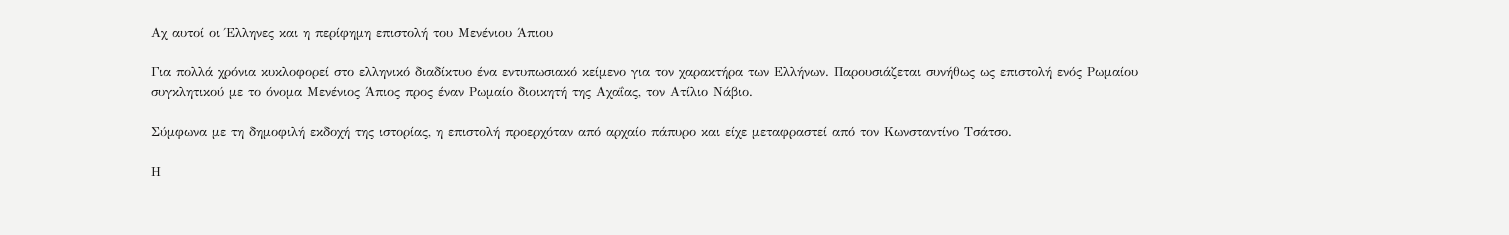Αχ αυτοί οι Έλληνες και η περίφημη επιστολή του Μενένιου Άπιου

Για πολλά χρόνια κυκλοφορεί στο ελληνικό διαδίκτυο ένα εντυπωσιακό κείμενο για τον χαρακτήρα των Ελλήνων. Παρουσιάζεται συνήθως ως επιστολή ενός Ρωμαίου συγκλητικού με το όνομα Μενένιος Άπιος προς έναν Ρωμαίο διοικητή της Αχαΐας, τον Ατίλιο Νάβιο.

Σύμφωνα με τη δημοφιλή εκδοχή της ιστορίας, η επιστολή προερχόταν από αρχαίο πάπυρο και είχε μεταφραστεί από τον Κωνσταντίνο Τσάτσο.

Η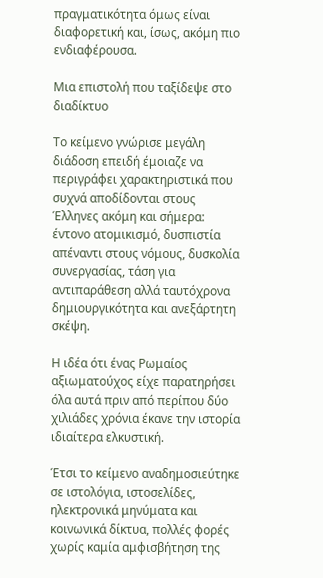πραγματικότητα όμως είναι διαφορετική και, ίσως, ακόμη πιο ενδιαφέρουσα.

Μια επιστολή που ταξίδεψε στο διαδίκτυο

Το κείμενο γνώρισε μεγάλη διάδοση επειδή έμοιαζε να περιγράφει χαρακτηριστικά που συχνά αποδίδονται στους Έλληνες ακόμη και σήμερα: έντονο ατομικισμό, δυσπιστία απέναντι στους νόμους, δυσκολία συνεργασίας, τάση για αντιπαράθεση αλλά ταυτόχρονα δημιουργικότητα και ανεξάρτητη σκέψη.

Η ιδέα ότι ένας Ρωμαίος αξιωματούχος είχε παρατηρήσει όλα αυτά πριν από περίπου δύο χιλιάδες χρόνια έκανε την ιστορία ιδιαίτερα ελκυστική.

Έτσι το κείμενο αναδημοσιεύτηκε σε ιστολόγια, ιστοσελίδες, ηλεκτρονικά μηνύματα και κοινωνικά δίκτυα, πολλές φορές χωρίς καμία αμφισβήτηση της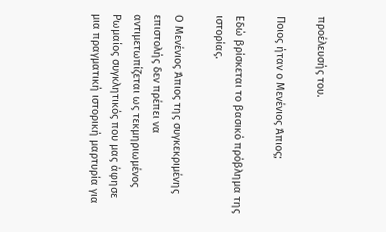προέλευσής του.

Ποιος ήταν ο Μενένιος Άπιος;

Εδώ βρίσκεται το βασικό πρόβλημα της ιστορίας.

Ο Μενένιος Άπιος της συγκεκριμένης επιστολής δεν πρέπει να αντιμετωπίζεται ως τεκμηριωμένος Ρωμαίος συγκλητικός που μας άφησε μια πραγματική ιστορική μαρτυρία για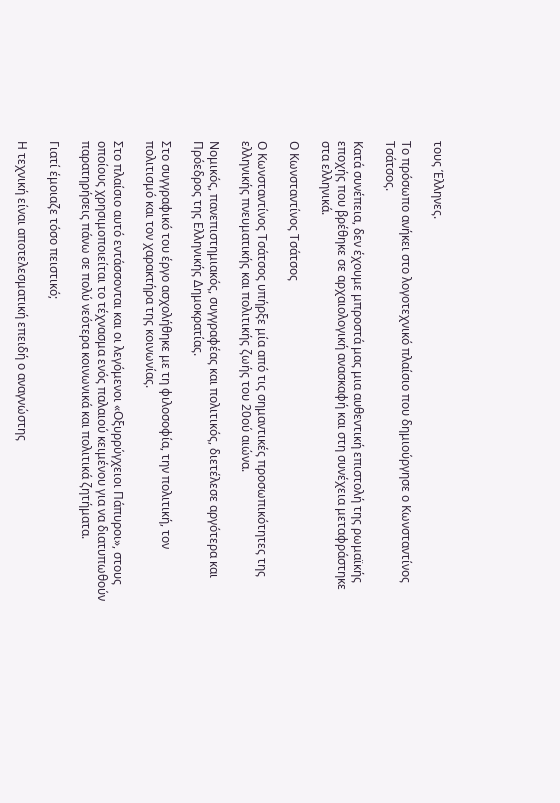τους Έλληνες.

Το πρόσωπο ανήκει στο λογοτεχνικό πλαίσιο που δημιούργησε ο Κωνσταντίνος Τσάτσος.

Κατά συνέπεια, δεν έχουμε μπροστά μας μια αυθεντική επιστολή της ρωμαϊκής εποχής που βρέθηκε σε αρχαιολογική ανασκαφή και στη συνέχεια μεταφράστηκε στα ελληνικά.

Ο Κωνσταντίνος Τσάτσος

Ο Κωνσταντίνος Τσάτσος υπήρξε μία από τις σημαντικές προσωπικότητες της ελληνικής πνευματικής και πολιτικής ζωής του 20ού αιώνα.

Νομικός, πανεπιστημιακός, συγγραφέας και πολιτικός, διετέλεσε αργότερα και Πρόεδρος της Ελληνικής Δημοκρατίας.

Στο συγγραφικό του έργο ασχολήθηκε με τη φιλοσοφία, την πολιτική, τον πολιτισμό και τον χαρακτήρα της κοινωνίας.

Στο πλαίσιο αυτό εντάσσονται και οι λεγόμενοι «Οξυρρύγχειοι Πάπυροι», στους οποίους χρησιμοποιείται το τέχνασμα ενός παλαιού κειμένου για να διατυπωθούν παρατηρήσεις πάνω σε πολύ νεότερα κοινωνικά και πολιτικά ζητήματα.

Γιατί έμοιαζε τόσο πειστικό;

Η τεχνική είναι αποτελεσματική επειδή ο αναγνώστης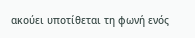ακούει υποτίθεται τη φωνή ενός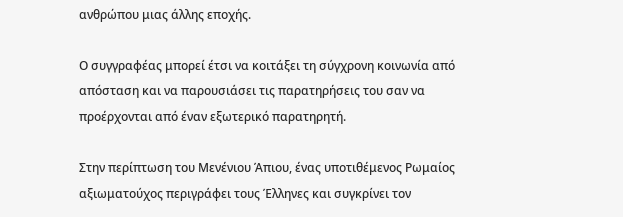ανθρώπου μιας άλλης εποχής.

Ο συγγραφέας μπορεί έτσι να κοιτάξει τη σύγχρονη κοινωνία από απόσταση και να παρουσιάσει τις παρατηρήσεις του σαν να προέρχονται από έναν εξωτερικό παρατηρητή.

Στην περίπτωση του Μενένιου Άπιου, ένας υποτιθέμενος Ρωμαίος αξιωματούχος περιγράφει τους Έλληνες και συγκρίνει τον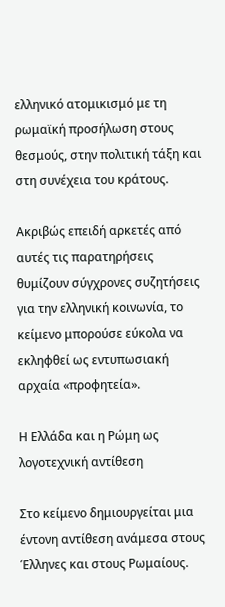ελληνικό ατομικισμό με τη ρωμαϊκή προσήλωση στους θεσμούς, στην πολιτική τάξη και στη συνέχεια του κράτους.

Ακριβώς επειδή αρκετές από αυτές τις παρατηρήσεις θυμίζουν σύγχρονες συζητήσεις για την ελληνική κοινωνία, το κείμενο μπορούσε εύκολα να εκληφθεί ως εντυπωσιακή αρχαία «προφητεία».

Η Ελλάδα και η Ρώμη ως λογοτεχνική αντίθεση

Στο κείμενο δημιουργείται μια έντονη αντίθεση ανάμεσα στους Έλληνες και στους Ρωμαίους.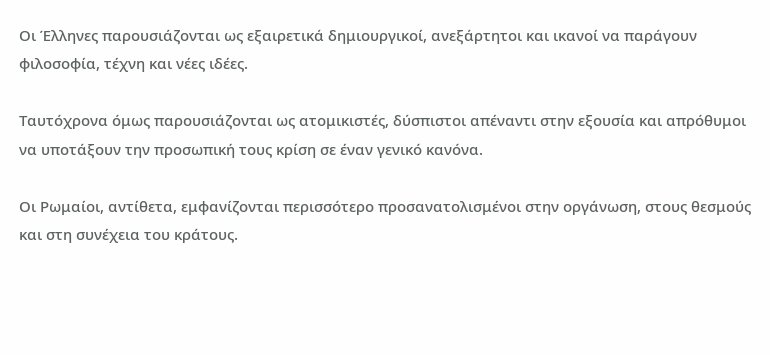Οι Έλληνες παρουσιάζονται ως εξαιρετικά δημιουργικοί, ανεξάρτητοι και ικανοί να παράγουν φιλοσοφία, τέχνη και νέες ιδέες.

Ταυτόχρονα όμως παρουσιάζονται ως ατομικιστές, δύσπιστοι απέναντι στην εξουσία και απρόθυμοι να υποτάξουν την προσωπική τους κρίση σε έναν γενικό κανόνα.

Οι Ρωμαίοι, αντίθετα, εμφανίζονται περισσότερο προσανατολισμένοι στην οργάνωση, στους θεσμούς και στη συνέχεια του κράτους.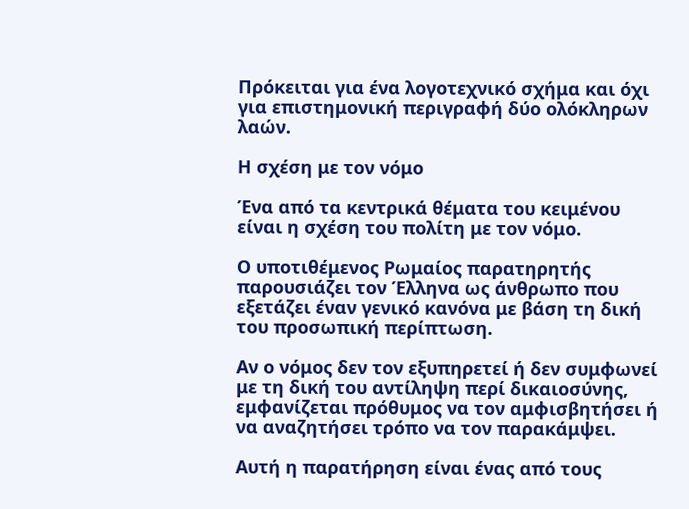Πρόκειται για ένα λογοτεχνικό σχήμα και όχι για επιστημονική περιγραφή δύο ολόκληρων λαών.

Η σχέση με τον νόμο

Ένα από τα κεντρικά θέματα του κειμένου είναι η σχέση του πολίτη με τον νόμο.

Ο υποτιθέμενος Ρωμαίος παρατηρητής παρουσιάζει τον Έλληνα ως άνθρωπο που εξετάζει έναν γενικό κανόνα με βάση τη δική του προσωπική περίπτωση.

Αν ο νόμος δεν τον εξυπηρετεί ή δεν συμφωνεί με τη δική του αντίληψη περί δικαιοσύνης, εμφανίζεται πρόθυμος να τον αμφισβητήσει ή να αναζητήσει τρόπο να τον παρακάμψει.

Αυτή η παρατήρηση είναι ένας από τους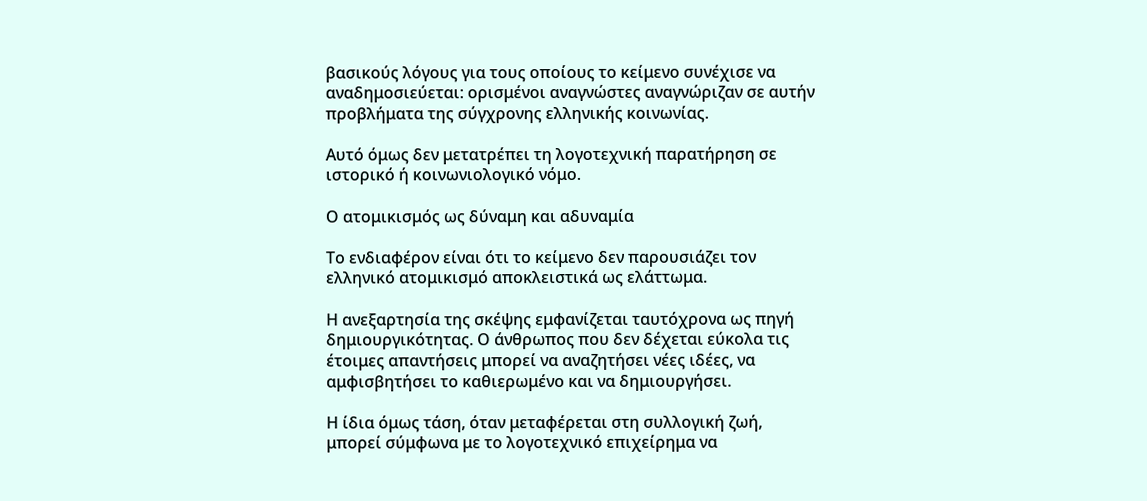βασικούς λόγους για τους οποίους το κείμενο συνέχισε να αναδημοσιεύεται: ορισμένοι αναγνώστες αναγνώριζαν σε αυτήν προβλήματα της σύγχρονης ελληνικής κοινωνίας.

Αυτό όμως δεν μετατρέπει τη λογοτεχνική παρατήρηση σε ιστορικό ή κοινωνιολογικό νόμο.

Ο ατομικισμός ως δύναμη και αδυναμία

Το ενδιαφέρον είναι ότι το κείμενο δεν παρουσιάζει τον ελληνικό ατομικισμό αποκλειστικά ως ελάττωμα.

Η ανεξαρτησία της σκέψης εμφανίζεται ταυτόχρονα ως πηγή δημιουργικότητας. Ο άνθρωπος που δεν δέχεται εύκολα τις έτοιμες απαντήσεις μπορεί να αναζητήσει νέες ιδέες, να αμφισβητήσει το καθιερωμένο και να δημιουργήσει.

Η ίδια όμως τάση, όταν μεταφέρεται στη συλλογική ζωή, μπορεί σύμφωνα με το λογοτεχνικό επιχείρημα να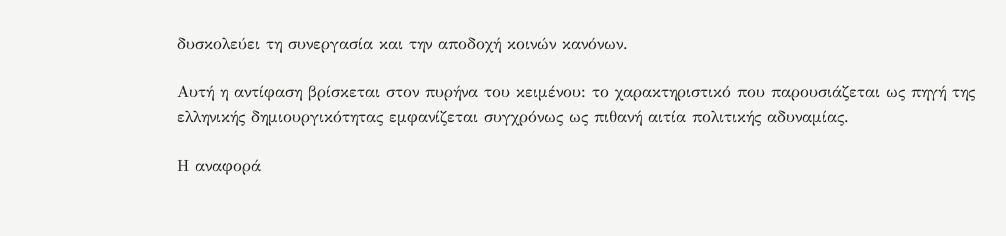δυσκολεύει τη συνεργασία και την αποδοχή κοινών κανόνων.

Αυτή η αντίφαση βρίσκεται στον πυρήνα του κειμένου: το χαρακτηριστικό που παρουσιάζεται ως πηγή της ελληνικής δημιουργικότητας εμφανίζεται συγχρόνως ως πιθανή αιτία πολιτικής αδυναμίας.

Η αναφορά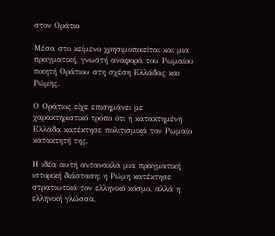στον Οράτιο

Μέσα στο κείμενο χρησιμοποιείται και μια πραγματική, γνωστή αναφορά του Ρωμαίου ποιητή Οράτιου στη σχέση Ελλάδας και Ρώμης.

Ο Οράτιος είχε επισημάνει με χαρακτηριστικό τρόπο ότι η κατακτημένη Ελλάδα κατέκτησε πολιτισμικά τον Ρωμαίο κατακτητή της.

Η ιδέα αυτή αντανακλά μια πραγματική ιστορική διάσταση: η Ρώμη κατέκτησε στρατιωτικά τον ελληνικό κόσμο, αλλά η ελληνική γλώσσα,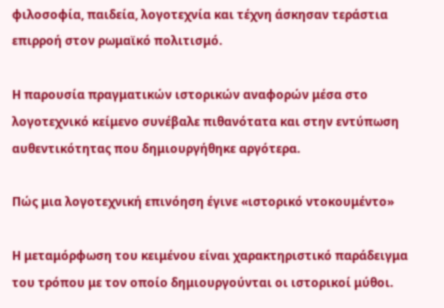φιλοσοφία, παιδεία, λογοτεχνία και τέχνη άσκησαν τεράστια επιρροή στον ρωμαϊκό πολιτισμό.

Η παρουσία πραγματικών ιστορικών αναφορών μέσα στο λογοτεχνικό κείμενο συνέβαλε πιθανότατα και στην εντύπωση αυθεντικότητας που δημιουργήθηκε αργότερα.

Πώς μια λογοτεχνική επινόηση έγινε «ιστορικό ντοκουμέντο»

Η μεταμόρφωση του κειμένου είναι χαρακτηριστικό παράδειγμα του τρόπου με τον οποίο δημιουργούνται οι ιστορικοί μύθοι.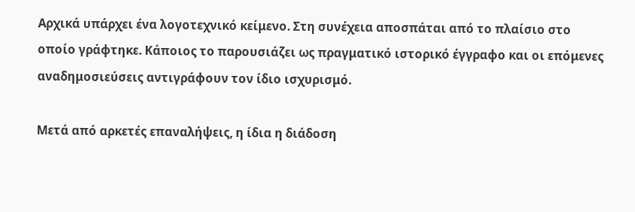Αρχικά υπάρχει ένα λογοτεχνικό κείμενο. Στη συνέχεια αποσπάται από το πλαίσιο στο οποίο γράφτηκε. Κάποιος το παρουσιάζει ως πραγματικό ιστορικό έγγραφο και οι επόμενες αναδημοσιεύσεις αντιγράφουν τον ίδιο ισχυρισμό.

Μετά από αρκετές επαναλήψεις, η ίδια η διάδοση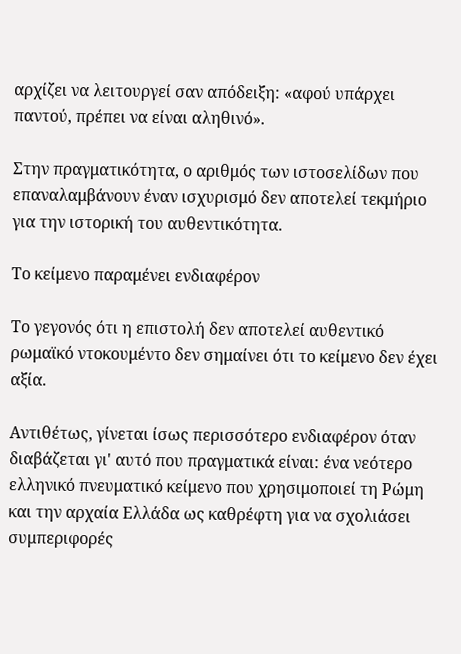αρχίζει να λειτουργεί σαν απόδειξη: «αφού υπάρχει παντού, πρέπει να είναι αληθινό».

Στην πραγματικότητα, ο αριθμός των ιστοσελίδων που επαναλαμβάνουν έναν ισχυρισμό δεν αποτελεί τεκμήριο για την ιστορική του αυθεντικότητα.

Το κείμενο παραμένει ενδιαφέρον

Το γεγονός ότι η επιστολή δεν αποτελεί αυθεντικό ρωμαϊκό ντοκουμέντο δεν σημαίνει ότι το κείμενο δεν έχει αξία.

Αντιθέτως, γίνεται ίσως περισσότερο ενδιαφέρον όταν διαβάζεται γι' αυτό που πραγματικά είναι: ένα νεότερο ελληνικό πνευματικό κείμενο που χρησιμοποιεί τη Ρώμη και την αρχαία Ελλάδα ως καθρέφτη για να σχολιάσει συμπεριφορές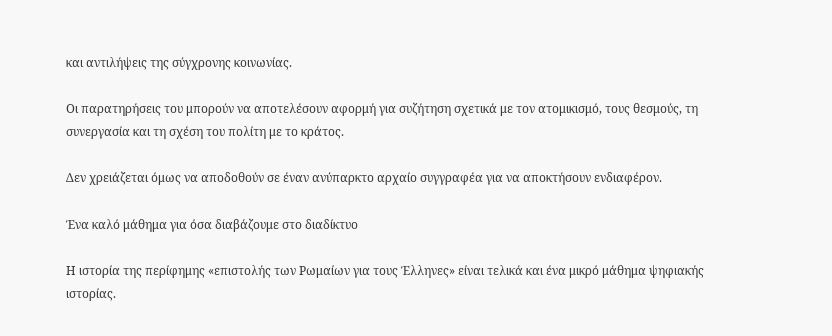και αντιλήψεις της σύγχρονης κοινωνίας.

Οι παρατηρήσεις του μπορούν να αποτελέσουν αφορμή για συζήτηση σχετικά με τον ατομικισμό, τους θεσμούς, τη συνεργασία και τη σχέση του πολίτη με το κράτος.

Δεν χρειάζεται όμως να αποδοθούν σε έναν ανύπαρκτο αρχαίο συγγραφέα για να αποκτήσουν ενδιαφέρον.

Ένα καλό μάθημα για όσα διαβάζουμε στο διαδίκτυο

Η ιστορία της περίφημης «επιστολής των Ρωμαίων για τους Έλληνες» είναι τελικά και ένα μικρό μάθημα ψηφιακής ιστορίας.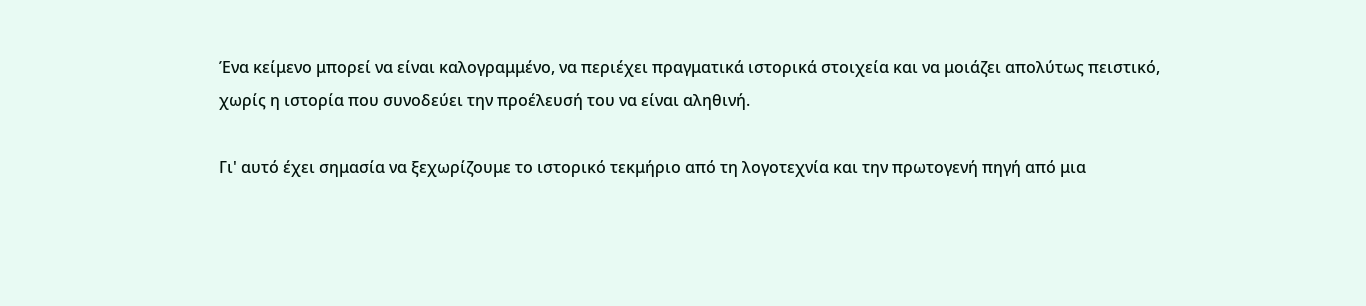Ένα κείμενο μπορεί να είναι καλογραμμένο, να περιέχει πραγματικά ιστορικά στοιχεία και να μοιάζει απολύτως πειστικό, χωρίς η ιστορία που συνοδεύει την προέλευσή του να είναι αληθινή.

Γι' αυτό έχει σημασία να ξεχωρίζουμε το ιστορικό τεκμήριο από τη λογοτεχνία και την πρωτογενή πηγή από μια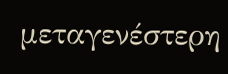μεταγενέστερη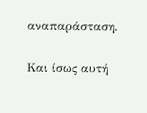αναπαράσταση.

Και ίσως αυτή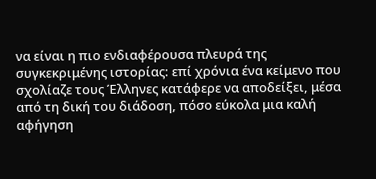να είναι η πιο ενδιαφέρουσα πλευρά της συγκεκριμένης ιστορίας: επί χρόνια ένα κείμενο που σχολίαζε τους Έλληνες κατάφερε να αποδείξει, μέσα από τη δική του διάδοση, πόσο εύκολα μια καλή αφήγηση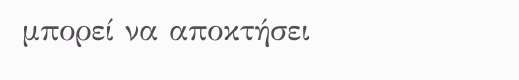μπορεί να αποκτήσει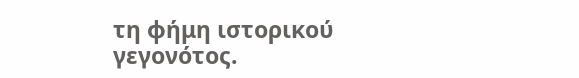τη φήμη ιστορικού γεγονότος.